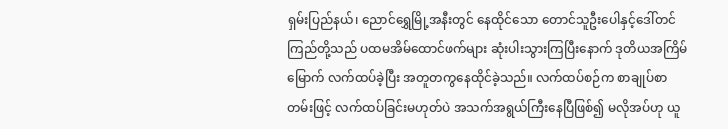ရှမ်းပြည်နယ်၊ ညောင်ရွှေမြို့အနီးတွင် နေထိုင်သော တောင်သူဦးပေါနှင့်ဒေါ်တင်ကြည်တို့သည် ပထမအိမ်ထောင်ဖက်များ ဆုံးပါးသွားကြပြီးနောက် ဒုတိယအကြိမ်မြောက် လက်ထပ်ခဲ့ပြီး အတူတကွနေထိုင်ခဲ့သည်။ လက်ထပ်စဉ်က စာချုပ်စာတမ်းဖြင့် လက်ထပ်ခြင်းမဟုတ်ပဲ အသက်အရွယ်ကြီးနေပြီဖြစ်၍ မလိုအပ်ဟု ယူ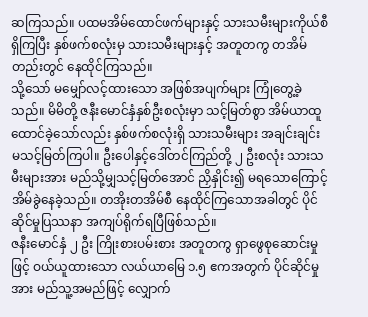ဆကြသည်။ ပထမအိမ်ထောင်ဖက်များနှင့် သားသမီးများကိုယ်စီရှိကြပြီး နှစ်ဖက်စလုံးမှ သားသမီးများနှင့် အတူတကွ တအိမ်တည်းတွင် နေထိုင်ကြသည်။
သို့သော် မမျှော်လင့်ထားသော အဖြစ်အပျက်များ ကြုံတွေ့ခဲ့သည်။ မိမိတို့ ဇနီးမောင်နှံနှစ်ဦးစလုံးမှာ သင့်မြတ်စွာ အိမ်ယာထူထောင်ခဲ့သော်လည်း နှစ်ဖက်စလုံးရှိ သားသမီးများ အချင်းချင်း မသင့်မြတ်ကြပါ။ ဦးပေါနှင့်ဒေါ်တင်ကြည်တို့ ၂ ဦးစလုံး သားသမီးများအား မည်သို့မျှသင့်မြတ်အောင် ညှိနှိုင်း၍ မရသောကြောင့် အိမ်ခွဲနေခဲ့သည်။ တအိုးတအိမ်စီ နေထိုင်ကြသောအခါတွင် ပိုင်ဆိုင်မှုပြဿနာ အကျပ်ရိုက်ရပြီဖြစ်သည်။
ဇနီးမောင်နှံ ၂ ဦး ကြိုးစားပမ်းစား အတူတကွ ရှာဖွေစုဆောင်းမှုဖြင့် ဝယ်ယူထားသော လယ်ယာမြေ ၁.၅ ဧကအတွက် ပိုင်ဆိုင်မှုအား မည်သူ့အမည်ဖြင့် လျှောက်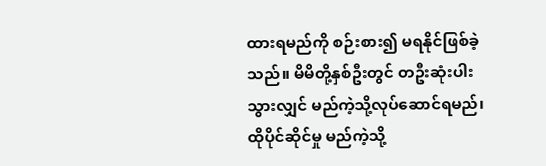ထားရမည်ကို စဉ်းစား၍ မရနိုင်ဖြစ်ခဲ့သည်။ မိမိတို့နှစ်ဦးတွင် တဦးဆုံးပါးသွားလျှင် မည်ကဲ့သို့လုပ်ဆောင်ရမည်၊ ထိုပိုင်ဆိုင်မှု မည်ကဲ့သို့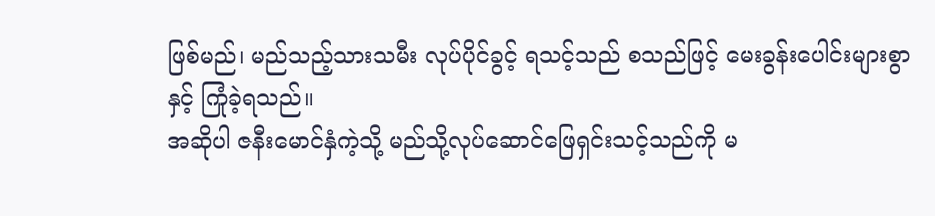ဖြစ်မည်၊ မည်သည့်သားသမီး လုပ်ပိုင်ခွင့် ရသင့်သည် စသည်ဖြင့် မေးခွန်းပေါင်းများစွာနှင့် ကြုံခဲ့ရသည်။
အဆိုပါ ဇနီးမောင်နှံကဲ့သို့ မည်သို့လုပ်ဆောင်ဖြေရှင်းသင့်သည်ကို မ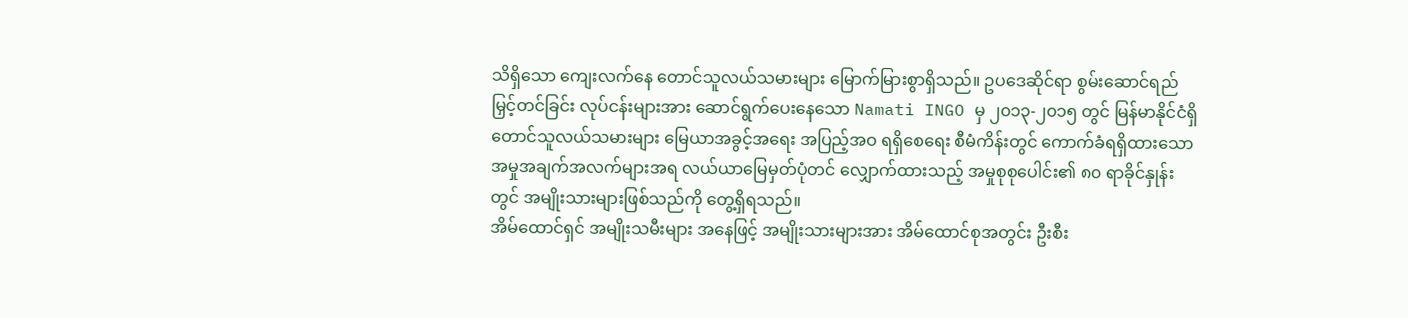သိရှိသော ကျေးလက်နေ တောင်သူလယ်သမားများ မြောက်မြားစွာရှိသည်။ ဥပဒေဆိုင်ရာ စွမ်းဆောင်ရည်မြှင့်တင်ခြင်း လုပ်ငန်းများအား ဆောင်ရွက်ပေးနေသော Namati INGO မှ ၂၀၁၃-၂၀၁၅ တွင် မြန်မာနိုင်ငံရှိ တောင်သူလယ်သမားများ မြေယာအခွင့်အရေး အပြည့်အဝ ရရှိစေရေး စီမံကိန်းတွင် ကောက်ခံရရှိထားသော အမှုအချက်အလက်များအရ လယ်ယာမြေမှတ်ပုံတင် လျှောက်ထားသည့် အမှုစုစုပေါင်း၏ ၈၀ ရာခိုင်နှုန်းတွင် အမျိုးသားများဖြစ်သည်ကို တွေ့ရှိရသည်။
အိမ်ထောင်ရှင် အမျိုးသမီးများ အနေဖြင့် အမျိုးသားများအား အိမ်ထောင်စုအတွင်း ဦးစီး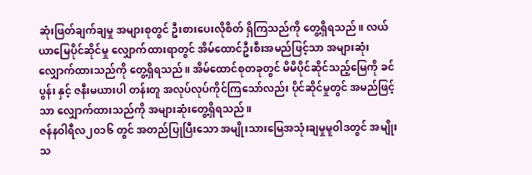ဆုံးဖြတ်ချက်ချမှု အများစုတွင် ဦးစားပေးလိုစိတ် ရှိကြသည်ကို တွေ့ရှိရသည်။ လယ်ယာမြေပိုင်ဆိုင်မှု လျှောက်ထားရာတွင် အိမ်ထောင်ဦးစီးအမည်ဖြင့်သာ အများဆုံးလျှောက်ထားသည်ကို တွေ့ရှိရသည်။ အိမ်ထောင်စုတခုတွင် မိမိပိုင်ဆိုင်သည့်မြေကို ခင်ပွန်း နှင့် ဇနီးမယားပါ တန်းတူ အလုပ်လုပ်ကိုင်ကြသော်လည်း ပိုင်ဆိုင်မှုတွင် အမည်ဖြင့်သာ လျှောက်ထားသည်ကို အများဆုံးတွေ့ရှိရသည်။
ဇန်နဝါရီလ၂၀၁၆ တွင် အတည်ပြုပြီးသော အမျိုးသားမြေအသုံးချမှုမူဝါဒတွင် အမျိုးသ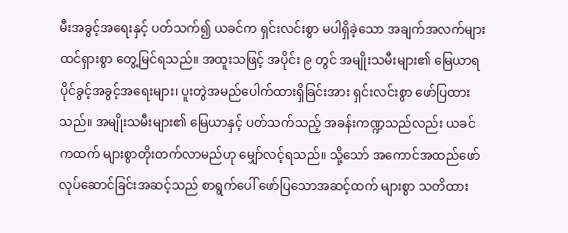မီးအခွင့်အရေးနှင့် ပတ်သက်၍ ယခင်က ရှင်းလင်းစွာ မပါရှိခဲ့သော အချက်အလက်များ ထင်ရှားစွာ တွေ့မြင်ရသည်။ အထူးသဖြင့် အပိုင်း ၉ တွင် အမျိုးသမီးများ၏ မြေယာရပိုင်ခွင့်အခွင့်အရေးများ၊ ပူးတွဲအမည်ပေါက်ထားရှိခြင်းအား ရှင်းလင်းစွာ ဖော်ပြထားသည်။ အမျိုးသမီးများ၏ မြေယာနှင့် ပတ်သက်သည့် အခန်းကဏ္ဍသည်လည်း ယခင်ကထက် များစွာတိုးတက်လာမည်ဟု မျှော်လင့်ရသည်။ သို့သော် အကောင်အထည်ဖော် လုပ်ဆောင်ခြင်းအဆင့်သည် စာရွက်ပေါ် ဖော်ပြသောအဆင့်ထက် များစွာ သတိထား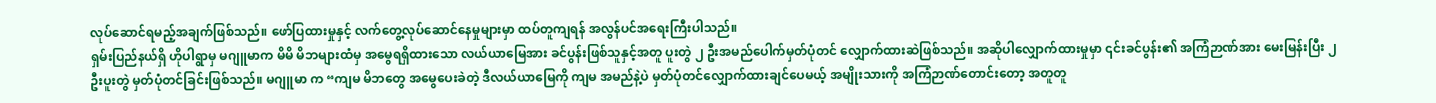လုပ်ဆောင်ရမည့်အချက်ဖြစ်သည်။ ဖော်ပြထားမှုနှင့် လက်တွေ့လုပ်ဆောင်နေမှုများမှာ ထပ်တူကျရန် အလွန်ပင်အရေးကြီးပါသည်။
ရှမ်းပြည်နယ်ရှိ ဟိုပါရွာမှ မဂျူမာက မိမိ မိဘများထံမှ အမွေရရှိထားသော လယ်ယာမြေအား ခင်ပွန်းဖြစ်သူနှင့်အတူ ပူးတွဲ ၂ ဦးအမည်ပေါက်မှတ်ပုံတင် လျှောက်ထားဆဲဖြစ်သည်။ အဆိုပါလျှောက်ထားမှုမှာ ၎င်းခင်ပွန်း၏ အကြံဉာဏ်အား မေးမြန်းပြီး ၂ ဦးပူးတွဲ မှတ်ပုံတင်ခြင်းဖြစ်သည်။ မဂျူမာ က “ကျမ မိဘတွေ အမွေပေးခဲတဲ့ ဒီလယ်ယာမြေကို ကျမ အမည်နဲ့ပဲ မှတ်ပုံတင်လျှောက်ထားချင်ပေမယ့် အမျိုးသားကို အကြံဉာဏ်တောင်းတော့ အတူတူ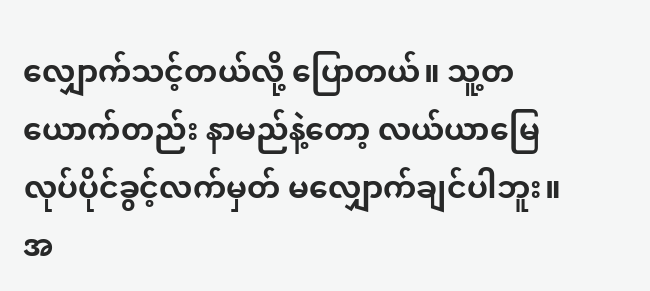လျှောက်သင့်တယ်လို့ ပြောတယ်။ သူ့တယောက်တည်း နာမည်နဲ့တော့ လယ်ယာမြေ လုပ်ပိုင်ခွင့်လက်မှတ် မလျှောက်ချင်ပါဘူး။ အ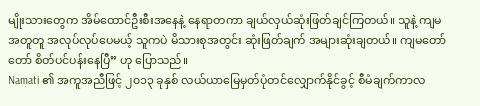မျိုးသားတွေက အိမ်ထောင်ဦးစီးအနေနဲ့ နေရာတကာ ချယ်လှယ်ဆုံးဖြတ်ချင်ကြတယ်။ သူနဲ့ ကျမအတူတူ အလုပ်လုပ်ပေမယ့် သူကပဲ မိသားစုအတွင်း ဆုံးဖြတ်ချက် အများဆုံးချတယ်။ ကျမတော်တော် စိတ်ပင်ပန်းနေပြီ” ဟု ပြောသည်။
Namati ၏ အကူအညီဖြင့် ၂၀၁၃ ခုနှစ် လယ်ယာမြေမှတ်ပုံတင်လျှောက်နိုင်ခွင့် စီမံချက်ကာလ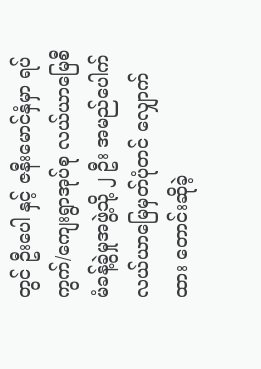တွင် ဦးပေါ နှင့် ဇနီးမောင်နှံမှာ ရပ်ကွက်/ကျေးရွာအုပ်စု လယ်ယာမြေစီမံခန့်ခွဲမှုအဖွဲ့သို့ ၂ ဦး အမည်ပေါက် လယ်ယာမြေမှတ်ပုံတင် လျှောက်ထား တောင်းဆိုခဲ့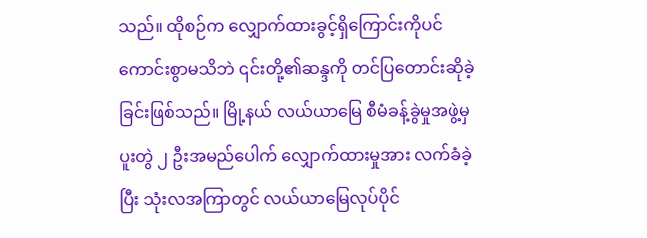သည်။ ထိုစဉ်က လျှောက်ထားခွင့်ရှိကြောင်းကိုပင် ကောင်းစွာမသိဘဲ ၎င်းတို့၏ဆန္ဒကို တင်ပြတောင်းဆိုခဲ့ ခြင်းဖြစ်သည်။ မြို့နယ် လယ်ယာမြေ စီမံခန့်ခွဲမှုအဖွဲ့မှ ပူးတွဲ ၂ ဦးအမည်ပေါက် လျှောက်ထားမှုအား လက်ခံခဲ့ပြီး သုံးလအကြာတွင် လယ်ယာမြေလုပ်ပိုင်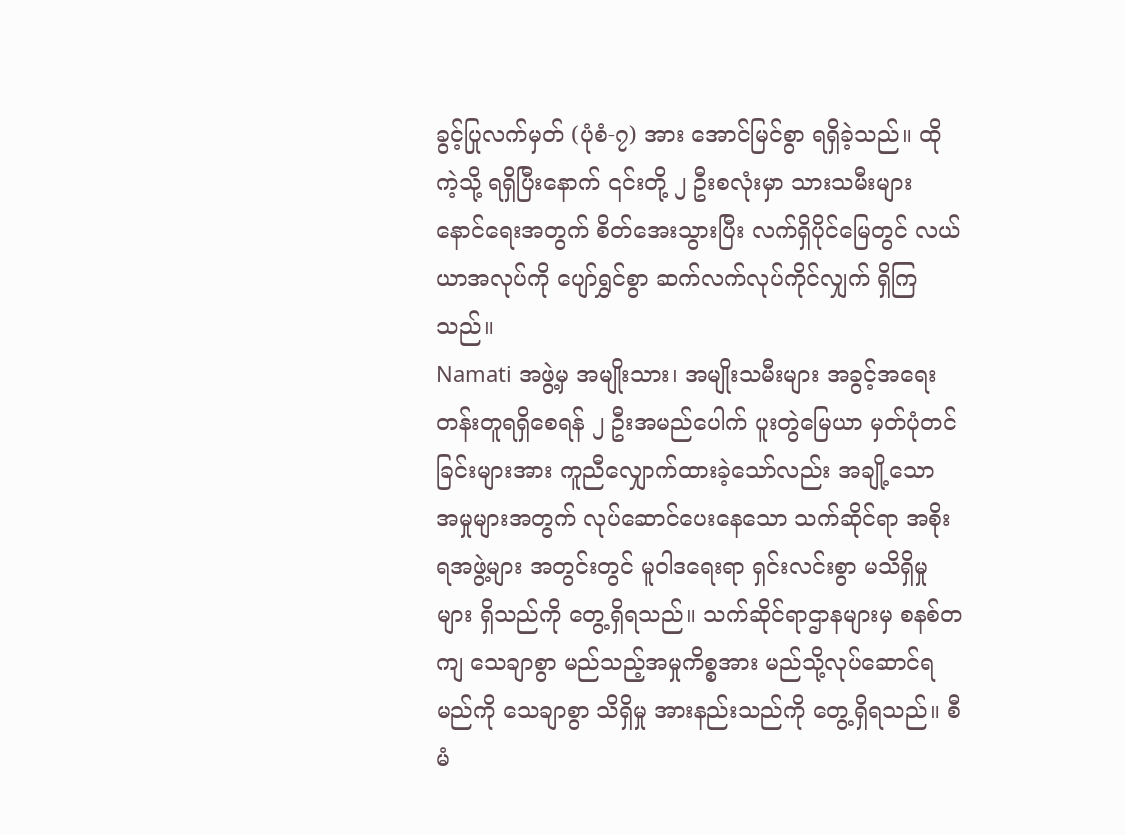ခွင့်ပြုလက်မှတ် (ပုံစံ-၇) အား အောင်မြင်စွာ ရရှိခဲ့သည်။ ထိုကဲ့သို့ ရရှိပြီးနောက် ၎င်းတို့ ၂ ဦးစလုံးမှာ သားသမီးများ နောင်ရေးအတွက် စိတ်အေးသွားပြီး လက်ရှိပိုင်မြေတွင် လယ်ယာအလုပ်ကို ပျော်ရွှင်စွာ ဆက်လက်လုပ်ကိုင်လျှက် ရှိကြသည်။
Namati အဖွဲ့မှ အမျိုးသား၊ အမျိုးသမီးများ အခွင့်အရေး တန်းတူရရှိစေရန် ၂ ဦးအမည်ပေါက် ပူးတွဲမြေယာ မှတ်ပုံတင်ခြင်းများအား ကူညီလျှောက်ထားခဲ့သော်လည်း အချို့သော အမှုများအတွက် လုပ်ဆောင်ပေးနေသော သက်ဆိုင်ရာ အစိုးရအဖွဲ့များ အတွင်းတွင် မူဝါဒရေးရာ ရှင်းလင်းစွာ မသိရှိမှုများ ရှိသည်ကို တွေ့ရှိရသည်။ သက်ဆိုင်ရာဌာနများမှ စနစ်တကျ သေချာစွာ မည်သည့်အမှုကိစ္စအား မည်သို့လုပ်ဆောင်ရမည်ကို သေချာစွာ သိရှိမှု အားနည်းသည်ကို တွေ့ရှိရသည်။ စီမံ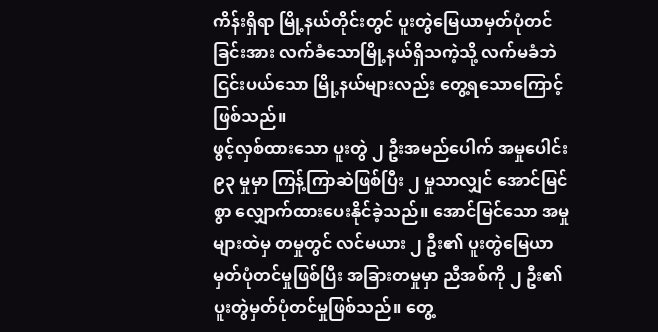ကိန်းရှိရာ မြို့နယ်တိုင်းတွင် ပူးတွဲမြေယာမှတ်ပုံတင်ခြင်းအား လက်ခံသောမြို့နယ်ရှိသကဲ့သို့ လက်မခံဘဲ ငြင်းပယ်သော မြို့နယ်များလည်း တွေ့ရသောကြောင့် ဖြစ်သည်။
ဖွင့်လှစ်ထားသော ပူးတွဲ ၂ ဦးအမည်ပေါက် အမှုပေါင်း ၉၃ မှုမှာ ကြန့်ကြာဆဲဖြစ်ပြီး ၂ မှုသာလျှင် အောင်မြင်စွာ လျှောက်ထားပေးနိုင်ခဲ့သည်။ အောင်မြင်သော အမှုများထဲမှ တမှုတွင် လင်မယား ၂ ဦး၏ ပူးတွဲမြေယာ မှတ်ပုံတင်မှုဖြစ်ပြီး အခြားတမှုမှာ ညီအစ်ကို ၂ ဦး၏ ပူးတွဲမှတ်ပုံတင်မှုဖြစ်သည်။ တွေ့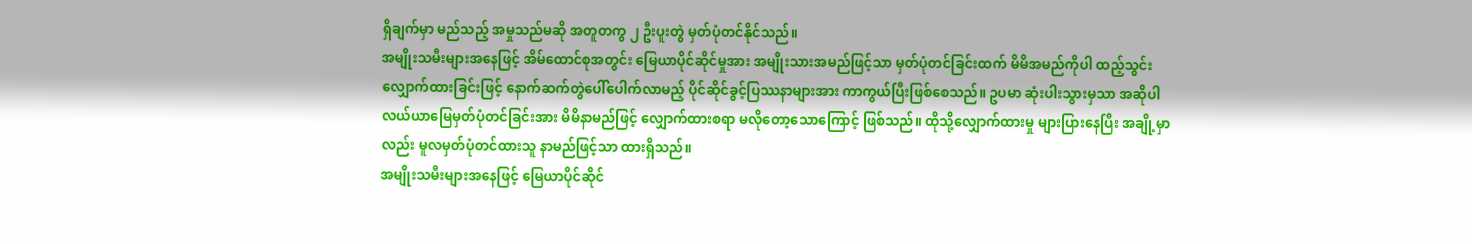ရှိချက်မှာ မည်သည့် အမှုသည်မဆို အတူတကွ ၂ ဦးပူးတွဲ မှတ်ပုံတင်နိုင်သည်။
အမျိုးသမီးများအနေဖြင့် အိမ်ထောင်စုအတွင်း မြေယာပိုင်ဆိုင်မှုအား အမျိုးသားအမည်ဖြင့်သာ မှတ်ပုံတင်ခြင်းထက် မိမိအမည်ကိုပါ ထည့်သွင်းလျှောက်ထားခြင်းဖြင့် နောက်ဆက်တွဲပေါ်ပေါက်လာမည့် ပိုင်ဆိုင်ခွင့်ပြဿနာများအား ကာကွယ်ပြီးဖြစ်စေသည်။ ဥပမာ ဆုံးပါးသွားမှသာ အဆိုပါလယ်ယာမြေမှတ်ပုံတင်ခြင်းအား မိမိနာမည်ဖြင့် လျှောက်ထားစရာ မလိုတော့သောကြောင့် ဖြစ်သည်။ ထိုသို့လျှောက်ထားမှု များပြားနေပြီး အချို့မှာလည်း မူလမှတ်ပုံတင်ထားသူ နာမည်ဖြင့်သာ ထားရှိသည်။
အမျိုးသမီးများအနေဖြင့် မြေယာပိုင်ဆိုင်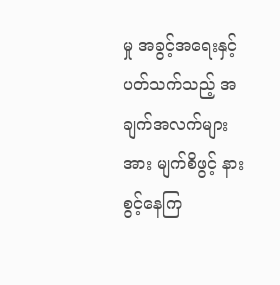မှု အခွင့်အရေးနှင့်ပတ်သက်သည့် အချက်အလက်များအား မျက်စိဖွင့် နားစွင့်နေကြ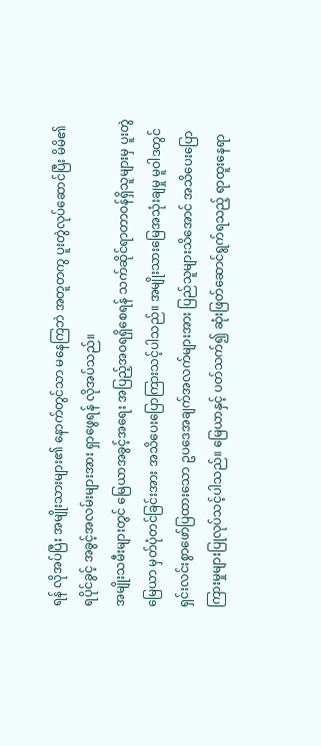ရန် လိုအပ်ပြီး အမျိုးသားများ၏ နောက်တွင်သာ မနေကြဘဲ အတူတကွ ပူးတွဲလုပ်ဆောင်ပြီး မိမိ၏ ရပိုင်ခွင့် အခွင့်အလမ်းများအား ရှာဖွေရန် လိုအပ်သည်။
အမျိုးသမီးများတွင် မြေယာအခွင့်အရေး အပြည့်အဝရရှိစေရန် သက်ဆိုင်ရာတာဝန်ရှိသူများမှ ပူးတွဲမြေယာ မှတ်ပုံတင်ခြင်းအား အသိပေးပြောကြားသင့်ပါသည်။ အမျိုးသားမြေအသုံးချမှု မူဝါဒတွင် ရှင်းလင်းစွာဖော်ပြထားသော ဥပဒေအချက်အလက်များအား ပြည်သူများသိအောင် အသိပေးပြောကြားမှုများပြုလုပ်သင့်ပါသည်။ မြေယာနှင့် ပတ်သက်၍ ဆုံးဖြတ်ဆောင်ရွက်ရသည့် ရာထူးနေရာ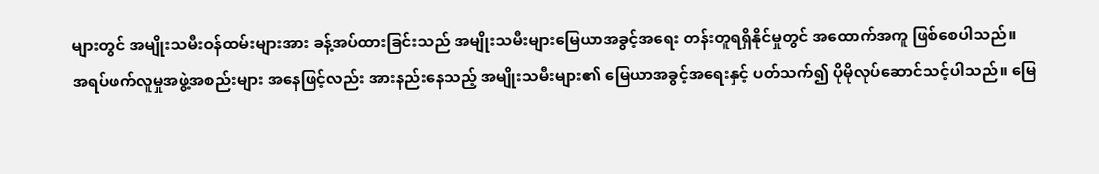များတွင် အမျိုးသမီးဝန်ထမ်းများအား ခန့်အပ်ထားခြင်းသည် အမျိုးသမီးများမြေယာအခွင့်အရေး တန်းတူရရှိနိုင်မှုတွင် အထောက်အကူ ဖြစ်စေပါသည်။
အရပ်ဖက်လူမှုအဖွဲ့အစည်းများ အနေဖြင့်လည်း အားနည်းနေသည့် အမျိုးသမီးများ၏ မြေယာအခွင့်အရေးနှင့် ပတ်သက်၍ ပိုမိုလုပ်ဆောင်သင့်ပါသည်။ မြေ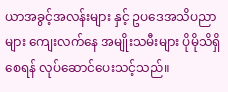ယာအခွင့်အလန်းများ နှင့် ဥပဒေအသိပညာများ ကျေးလက်နေ အမျိုးသမီးများ ပိုမိုသိရှိစေရန် လုပ်ဆောင်ပေးသင့်သည်။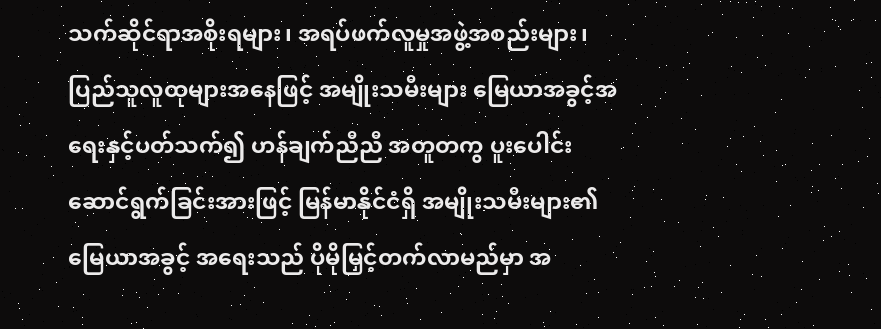သက်ဆိုင်ရာအစိုးရများ၊ အရပ်ဖက်လူမှုအဖွဲ့အစည်းများ၊ ပြည်သူလူထုများအနေဖြင့် အမျိုးသမီးများ မြေယာအခွင့်အရေးနှင့်ပတ်သက်၍ ဟန်ချက်ညီညီ အတူတကွ ပူးပေါင်းဆောင်ရွက်ခြင်းအားဖြင့် မြန်မာနိုင်ငံရှိ အမျိုးသမီးများ၏ မြေယာအခွင့် အရေးသည် ပိုမိုမြှင့်တက်လာမည်မှာ အ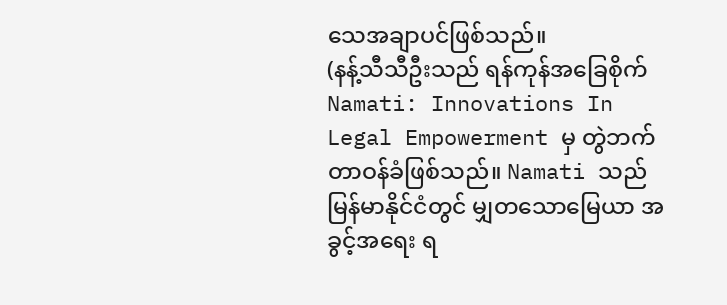သေအချာပင်ဖြစ်သည်။
(နန့်သီသီဦးသည် ရန်ကုန်အခြေစိုက် Namati: Innovations In Legal Empowerment မှ တွဲဘက်တာဝန်ခံဖြစ်သည်။ Namati သည် မြန်မာနိုင်ငံတွင် မျှတသောမြေယာ အခွင့်အရေး ရ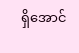ရှိအောင်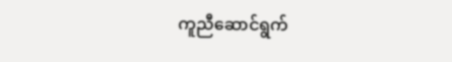ကူညီဆောင်ရွက်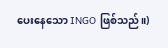ပေးနေသော INGO ဖြစ်သည်။)